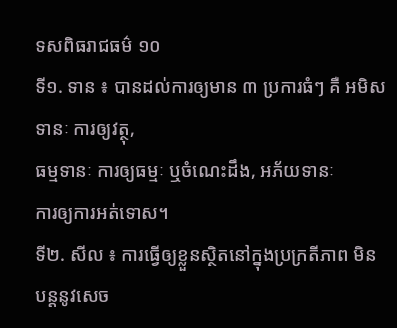ទសពិធរាជធម៌ ១០
ទី១. ទាន ៖ បានដល់ការឲ្យមាន ៣ ប្រការធំៗ គឺ អមិសទានៈ ការឲ្យវត្ថុ,
ធម្មទានៈ ការឲ្យធម្មៈ ឬចំណេះដឹង, អភ័យទានៈ
ការឲ្យការអត់ទោស។
ទី២. សីល ៖ ការធ្វើឲ្យខ្លួនស្ថិតនៅក្នុងប្រក្រតីភាព មិនបន្តនូវសេច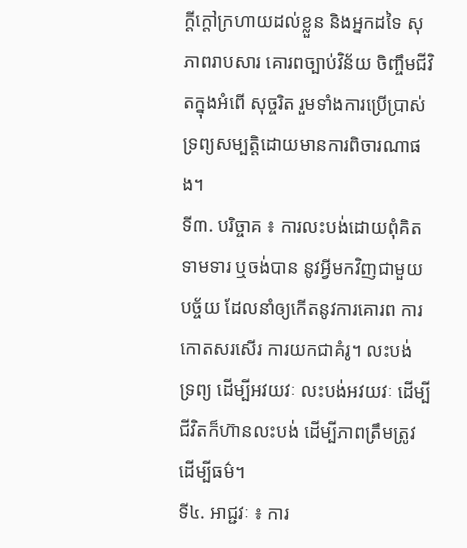ក្តីក្តៅក្រហាយដល់ខ្លួន និងអ្នកដទៃ សុភាពរាបសារ គោរពច្បាប់វិន័យ ចិញ្ចឹមជីវិតក្នុងអំពើ សុច្ចរិត រួមទាំងការប្រើប្រាស់ទ្រព្យសម្បត្តិដោយមានការពិចារណាផង។
ទី៣. បរិច្ចាគ ៖ ការលះបង់ដោយពុំគិតទាមទារ ឬចង់បាន នូវអ្វីមកវិញជាមួយបច្ច័យ ដែលនាំឲ្យកើតនូវការគោរព ការកោតសរសើរ ការយកជាគំរូ។ លះបង់ ទ្រព្យ ដើម្បីអវយវៈ លះបង់អវយវៈ ដើម្បីជីវិតក៏ហ៊ានលះបង់ ដើម្បីភាពត្រឹមត្រូវ ដើម្បីធម៌។
ទី៤. អាជ្ជវៈ ៖ ការ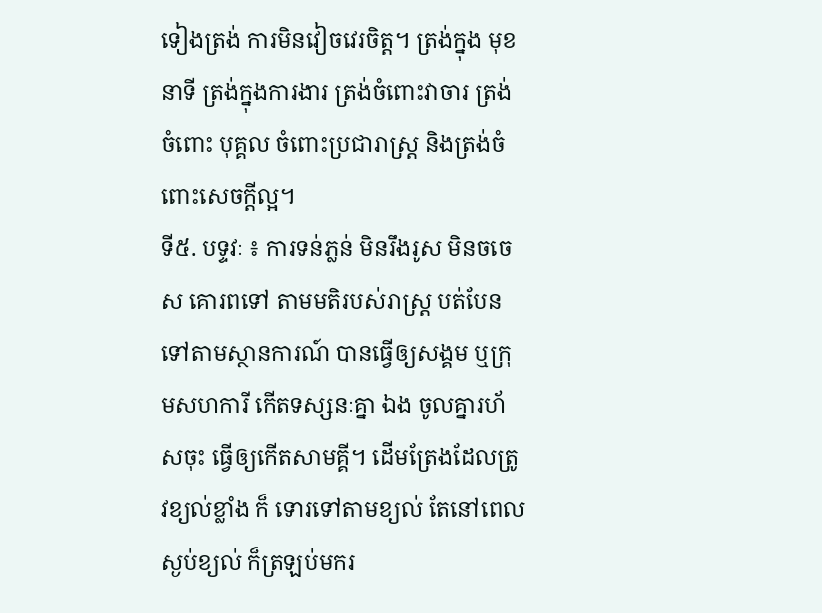ទៀងត្រង់ ការមិនវៀចវេរចិត្ត។ ត្រង់ក្នុង មុខនាទី ត្រង់ក្នុងការងារ ត្រង់ចំពោះវាចារ ត្រង់ចំពោះ បុគ្គល ចំពោះប្រជារាស្ត្រ និងត្រង់ចំពោះសេចក្តីល្អ។
ទី៥. បទ្ទវៈ ៖ ការទន់ភ្លន់ មិនរឹងរូស មិនចចេស គោរពទៅ តាមមតិរបស់រាស្ត្រ បត់បែនទៅតាមស្ថានការណ៍ បានធ្វើឲ្យសង្គម ឬក្រុមសហការី កើតទស្សនៈគ្នា ឯង ចូលគ្នារហ័សចុះ ធ្វើឲ្យកើតសាមគ្គី។ ដើមត្រែងដែលត្រូវខ្យល់ខ្លាំង ក៏ ទោរទៅតាមខ្យល់ តែនៅពេលស្ងប់ខ្យល់ ក៏ត្រឡប់មករ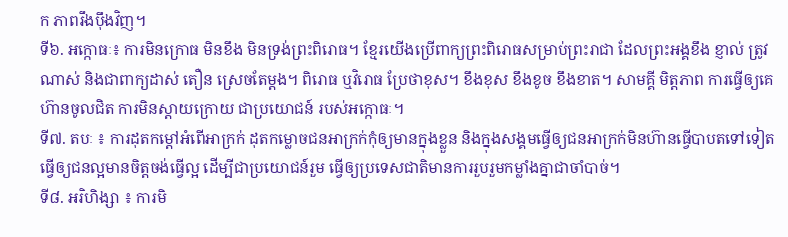ក ភាពរឹងប៉ឹងវិញ។
ទី៦. អក្កោធៈ៖ ការមិនក្រោធ មិនខឹង មិនទ្រង់ព្រះពិរោធ។ ខ្មែរយើងប្រើពាក្យព្រះពិរោធសម្រាប់ព្រះរាជា ដែលព្រះអង្គខឹង ខ្ញាល់ ត្រូវណាស់ និងជាពាក្យដាស់ តឿន ស្រេចតែម្តង។ ពិរោធ ឬវិរោធ ប្រែថាខុស។ ខឹងខុស ខឹងខូច ខឹងខាត។ សាមគ្គី មិត្តភាព ការធ្វើឲ្យគេហ៊ានចូលជិត ការមិនស្តាយក្រោយ ជាប្រយោជន៍ របស់អក្កោធៈ។
ទី៧. តបៈ ៖ ការដុតកម្តៅអំពើអាក្រក់ ដុតកម្លោចជនអាក្រក់កុំឲ្យមានក្នុងខ្លួន និងក្នុងសង្គមធ្វើឲ្យជនអាក្រក់មិនហ៊ានធ្វើបាបតទៅទៀត ធ្វើឲ្យជនល្អមានចិត្តចង់ធ្វើល្អ ដើម្បីជាប្រយោជន៍រួម ធ្វើឲ្យប្រទេសជាតិមានការរួបរួមកម្លាំងគ្នាជាចាំបាច់។
ទី៨. អរិហិង្សា ៖ ការមិ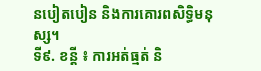នបៀតបៀន និងការគោរពសិទ្ធិមនុស្ស។
ទី៩. ខន្តី ៖ ការអត់ធ្មត់ និ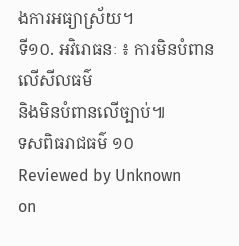ងការអធ្យាស្រ័យ។
ទី១០. អវិរោធនៈ ៖ ការមិនបំពានលើសីលធម៌
និងមិនបំពានលើច្បាប់៕
ទសពិធរាជធម៌ ១០
Reviewed by Unknown
on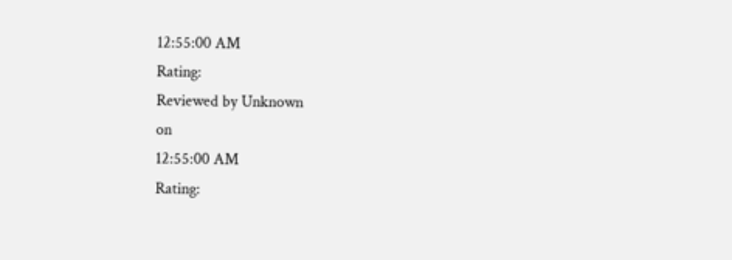12:55:00 AM
Rating:
Reviewed by Unknown
on
12:55:00 AM
Rating: